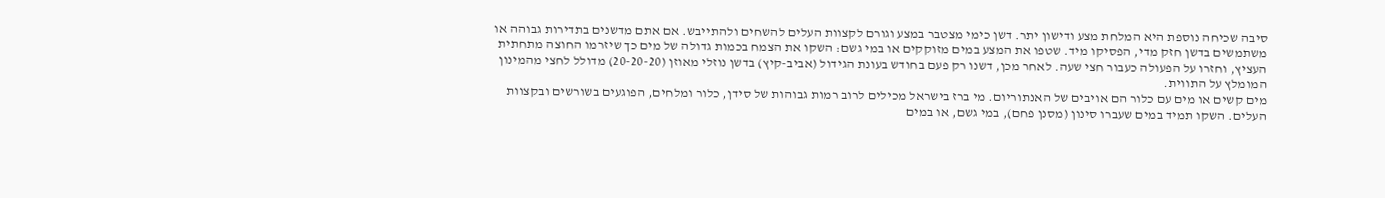סיבה שכיחה נוספת היא המלחת מצע ודישון יתר. דשן כימי מצטבר במצע וגורם לקצוות העלים להשחים ולהתייבש. אם אתם מדשנים בתדירות גבוהה או משתמשים בדשן חזק מדי, הפסיקו מיד. שטפו את המצע במים מזוקקים או במי גשם: השקו את הצמח בכמות גדולה של מים כך שיזרמו החוצה מתחתית העציץ, וחזרו על הפעולה כעבור חצי שעה. לאחר מכן, דשנו רק פעם בחודש בעונת הגידול (אביב-קיץ) בדשן נוזלי מאוזן (20-20-20) מדולל לחצי מהמינון המומלץ על התווית.
מים קשים או מים עם כלור הם אויבים של האנתוריום. מי ברז בישראל מכילים לרוב רמות גבוהות של סידן, כלור ומלחים, הפוגעים בשורשים ובקצוות העלים. השקו תמיד במים שעברו סינון (מסנן פחם), במי גשם, או במים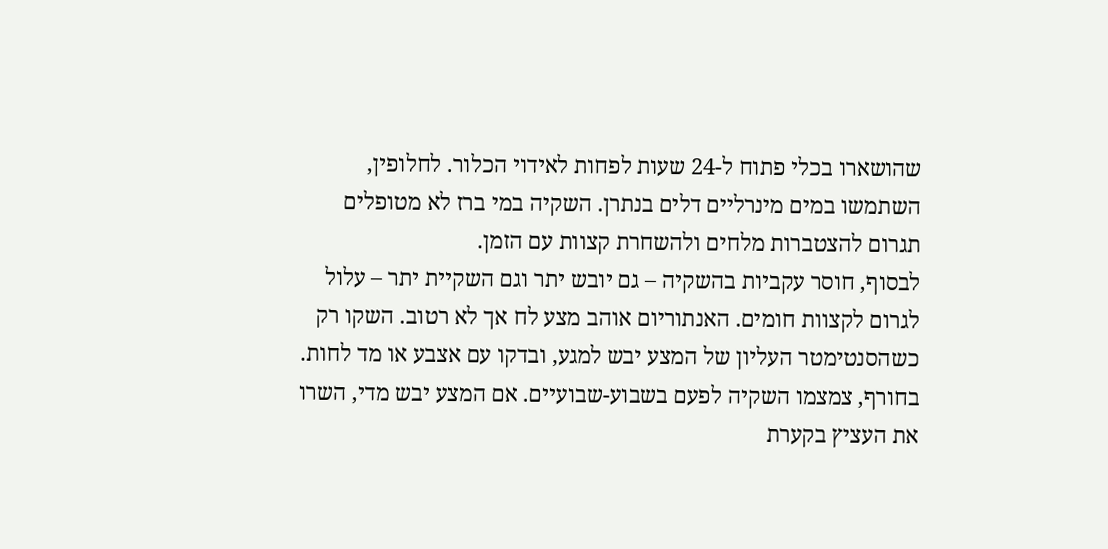שהושארו בכלי פתוח ל-24 שעות לפחות לאידוי הכלור. לחלופין, השתמשו במים מינרליים דלים בנתרן. השקיה במי ברז לא מטופלים תגרום להצטברות מלחים ולהשחרת קצוות עם הזמן.
לבסוף, חוסר עקביות בהשקיה – גם יובש יתר וגם השקיית יתר – עלול לגרום לקצוות חומים. האנתוריום אוהב מצע לח אך לא רטוב. השקו רק כשהסנטימטר העליון של המצע יבש למגע, ובדקו עם אצבע או מד לחות. בחורף, צמצמו השקיה לפעם בשבוע-שבועיים. אם המצע יבש מדי, השרו את העציץ בקערת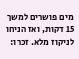מים פושרים למשך 15 דקות, ואז הניחו לניקוז מלא. זכרו: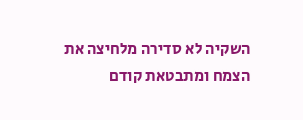השקיה לא סדירה מלחיצה את הצמח ומתבטאת קודם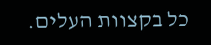כל בקצוות העלים.